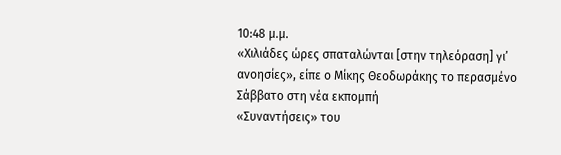10:48 μ.μ.
«Χιλιάδες ώρες σπαταλώνται [στην τηλεόραση] γι’
ανοησίες», είπε ο Μίκης Θεοδωράκης το περασμένο Σάββατο στη νέα εκπομπή
«Συναντήσεις» του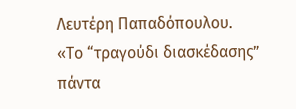Λευτέρη Παπαδόπουλου.
«Το “τραγούδι διασκέδασης” πάντα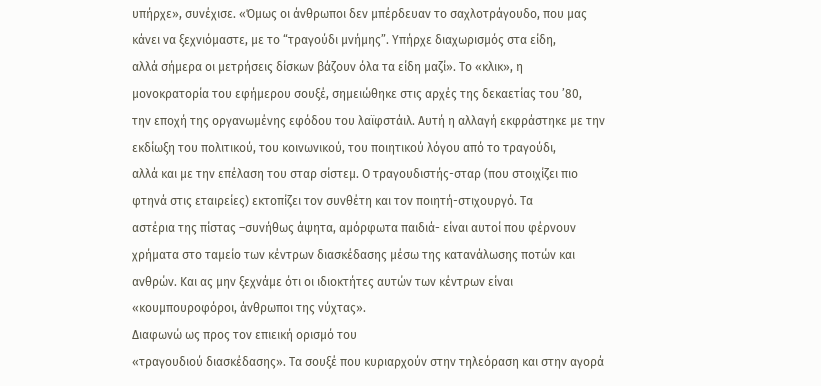υπήρχε», συνέχισε. «Όμως οι άνθρωποι δεν μπέρδευαν το σαχλοτράγουδο, που μας
κάνει να ξεχνιόμαστε, με το “τραγούδι μνήμης”. Υπήρχε διαχωρισμός στα είδη,
αλλά σήμερα οι μετρήσεις δίσκων βάζουν όλα τα είδη μαζί». Το «κλικ», η
μονοκρατορία του εφήμερου σουξέ, σημειώθηκε στις αρχές της δεκαετίας του ’80,
την εποχή της οργανωμένης εφόδου του λαϊφστάιλ. Αυτή η αλλαγή εκφράστηκε με την
εκδίωξη του πολιτικού, του κοινωνικού, του ποιητικού λόγου από το τραγούδι,
αλλά και με την επέλαση του σταρ σίστεμ. Ο τραγουδιστής-σταρ (που στοιχίζει πιο
φτηνά στις εταιρείες) εκτοπίζει τον συνθέτη και τον ποιητή-στιχουργό. Τα
αστέρια της πίστας –συνήθως άψητα, αμόρφωτα παιδιά- είναι αυτοί που φέρνουν
χρήματα στο ταμείο των κέντρων διασκέδασης μέσω της κατανάλωσης ποτών και
ανθρών. Και ας μην ξεχνάμε ότι οι ιδιοκτήτες αυτών των κέντρων είναι
«κουμπουροφόροι, άνθρωποι της νύχτας».
Διαφωνώ ως προς τον επιεική ορισμό του
«τραγουδιού διασκέδασης». Τα σουξέ που κυριαρχούν στην τηλεόραση και στην αγορά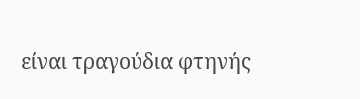είναι τραγούδια φτηνής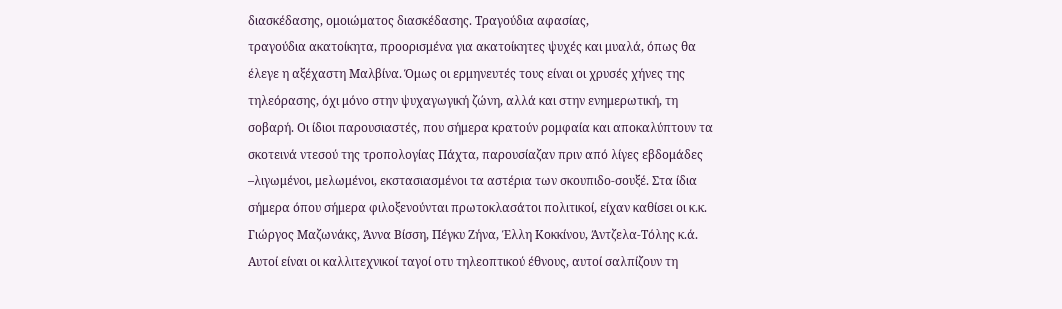διασκέδασης, ομοιώματος διασκέδασης. Τραγούδια αφασίας,
τραγούδια ακατοίκητα, προορισμένα για ακατοίκητες ψυχές και μυαλά, όπως θα
έλεγε η αξέχαστη Μαλβίνα. Όμως οι ερμηνευτές τους είναι οι χρυσές χήνες της
τηλεόρασης, όχι μόνο στην ψυχαγωγική ζώνη, αλλά και στην ενημερωτική, τη
σοβαρή. Οι ίδιοι παρουσιαστές, που σήμερα κρατούν ρομφαία και αποκαλύπτουν τα
σκοτεινά ντεσού της τροπολογίας Πάχτα, παρουσίαζαν πριν από λίγες εβδομάδες
–λιγωμένοι, μελωμένοι, εκστασιασμένοι τα αστέρια των σκουπιδο-σουξέ. Στα ίδια
σήμερα όπου σήμερα φιλοξενούνται πρωτοκλασάτοι πολιτικοί, είχαν καθίσει οι κ.κ.
Γιώργος Μαζωνάκς, Άννα Βίσση, Πέγκυ Ζήνα, Έλλη Κοκκίνου, Άντζελα-Τόλης κ.ά.
Αυτοί είναι οι καλλιτεχνικοί ταγοί οτυ τηλεοπτικού έθνους, αυτοί σαλπίζουν τη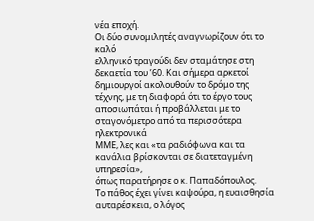νέα εποχή.
Οι δύο συνομιλητές αναγνωρίζουν ότι το καλό
ελληνικό τραγούδι δεν σταμάτησε στη δεκαετία του ’60. Και σήμερα αρκετοί
δημιουργοί ακολουθούν το δρόμο της τέχνης, με τη διαφορά ότι το έργο τους
αποσιωπάται ή προβάλλεται με το σταγονόμετρο από τα περισσότερα ηλεκτρονικά
ΜΜΕ, λες και «τα ραδιόφωνα και τα κανάλια βρίσκονται σε διατεταγμένη υπηρεσία»,
όπως παρατήρησε ο κ. Παπαδόπουλος.
Το πάθος έχει γίνει καψούρα, η ευαισθησία
αυταρέσκεια, ο λόγος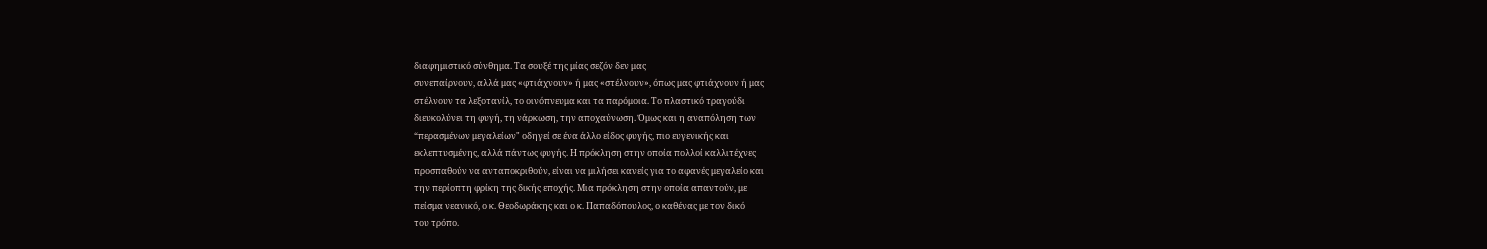διαφημιστικό σύνθημα. Τα σουξέ της μίας σεζόν δεν μας
συνεπαίρνουν, αλλά μας «φτιάχνουν» ή μας «στέλνουν», όπως μας φτιάχνουν ή μας
στέλνουν τα λεξοτανίλ, το οινόπνευμα και τα παρόμοια. Το πλαστικό τραγούδι
διευκολύνει τη φυγή, τη νάρκωση, την αποχαύνωση. Όμως και η αναπόληση των
“περασμένων μεγαλείων" οδηγεί σε ένα άλλο είδος φυγής, πιο ευγενικής και
εκλεπτυσμένης, αλλά πάντως φυγής. Η πρόκληση στην οποία πολλοί καλλιτέχνες
προσπαθούν να ανταποκριθούν, είναι να μιλήσει κανείς για το αφανές μεγαλείο και
την περίοπτη φρίκη της δικής εποχής. Μια πρόκληση στην οποία απαντούν, με
πείσμα νεανικό, ο κ. Θεοδωράκης και ο κ. Παπαδόπουλος, ο καθένας με τον δικό
του τρόπο.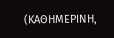(ΚΑΘΗΜΕΡΙΝΗ,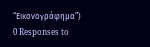“Εικονογράφημα”)
0 Responses to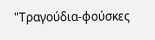"Τραγούδια-φούσκες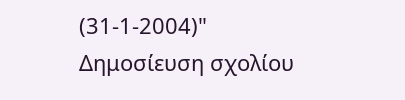(31-1-2004)"
Δημοσίευση σχολίου